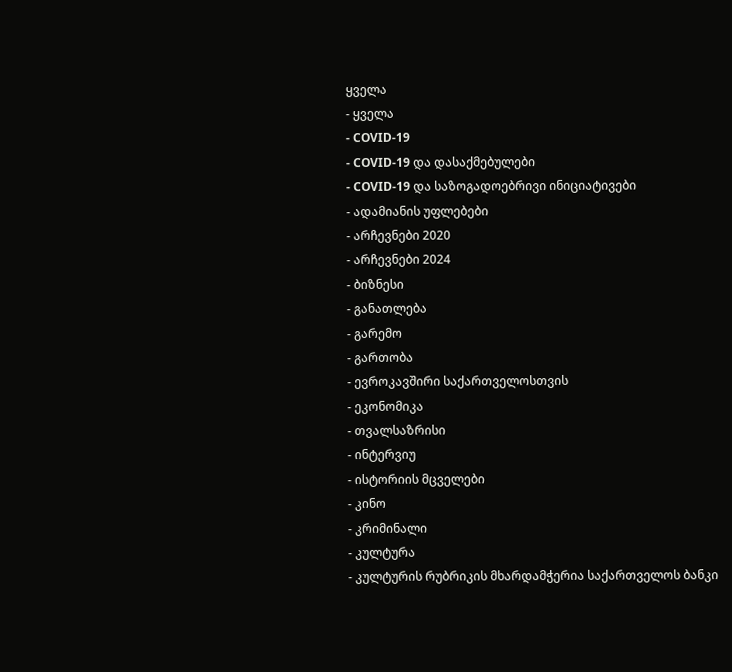ყველა
- ყველა
- COVID-19
- COVID-19 და დასაქმებულები
- COVID-19 და საზოგადოებრივი ინიციატივები
- ადამიანის უფლებები
- არჩევნები 2020
- არჩევნები 2024
- ბიზნესი
- განათლება
- გარემო
- გართობა
- ევროკავშირი საქართველოსთვის
- ეკონომიკა
- თვალსაზრისი
- ინტერვიუ
- ისტორიის მცველები
- კინო
- კრიმინალი
- კულტურა
- კულტურის რუბრიკის მხარდამჭერია საქართველოს ბანკი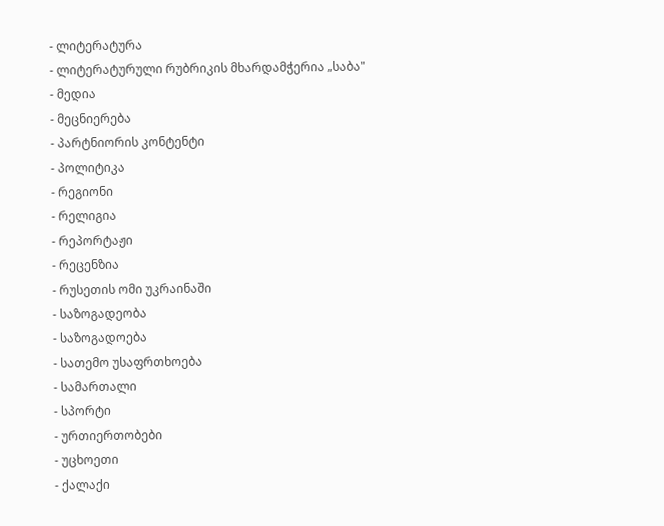- ლიტერატურა
- ლიტერატურული რუბრიკის მხარდამჭერია „საბა"
- მედია
- მეცნიერება
- პარტნიორის კონტენტი
- პოლიტიკა
- რეგიონი
- რელიგია
- რეპორტაჟი
- რეცენზია
- რუსეთის ომი უკრაინაში
- საზოგადეობა
- საზოგადოება
- სათემო უსაფრთხოება
- სამართალი
- სპორტი
- ურთიერთობები
- უცხოეთი
- ქალაქი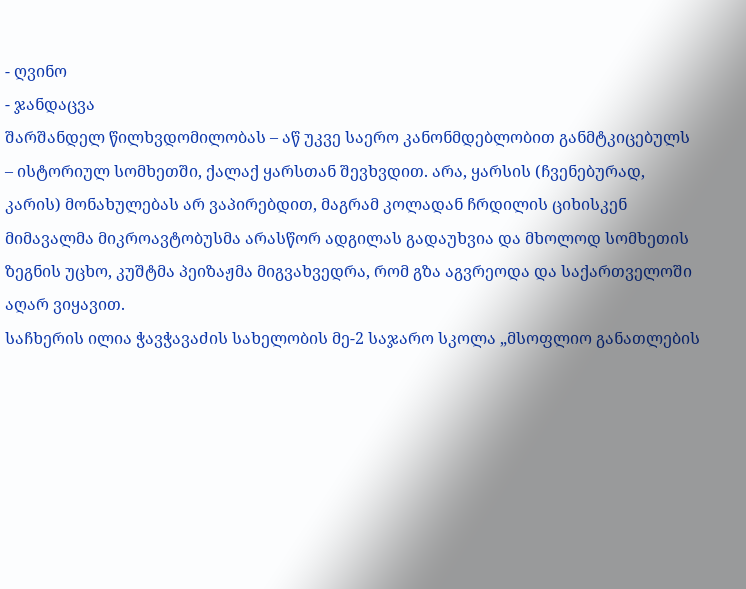- ღვინო
- ჯანდაცვა
შარშანდელ წილხვდომილობას – აწ უკვე საერო კანონმდებლობით განმტკიცებულს – ისტორიულ სომხეთში, ქალაქ ყარსთან შევხვდით. არა, ყარსის (ჩვენებურად, კარის) მონახულებას არ ვაპირებდით, მაგრამ კოლადან ჩრდილის ციხისკენ მიმავალმა მიკროავტობუსმა არასწორ ადგილას გადაუხვია და მხოლოდ სომხეთის ზეგნის უცხო, კუშტმა პეიზაჟმა მიგვახვედრა, რომ გზა აგვრეოდა და საქართველოში აღარ ვიყავით.
საჩხერის ილია ჭავჭავაძის სახელობის მე-2 საჯარო სკოლა „მსოფლიო განათლების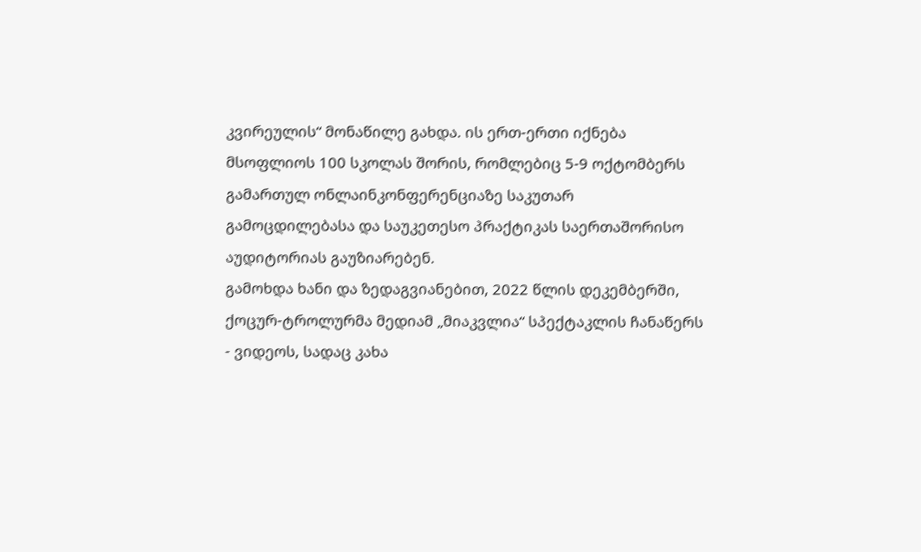კვირეულის“ მონაწილე გახდა. ის ერთ-ერთი იქნება მსოფლიოს 100 სკოლას შორის, რომლებიც 5-9 ოქტომბერს გამართულ ონლაინკონფერენციაზე საკუთარ გამოცდილებასა და საუკეთესო პრაქტიკას საერთაშორისო აუდიტორიას გაუზიარებენ.
გამოხდა ხანი და ზედაგვიანებით, 2022 წლის დეკემბერში, ქოცურ-ტროლურმა მედიამ „მიაკვლია“ სპექტაკლის ჩანაწერს - ვიდეოს, სადაც კახა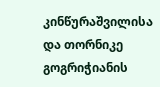კინწურაშვილისა და თორნიკე გოგრიჭიანის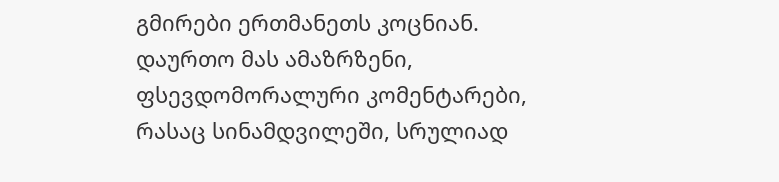გმირები ერთმანეთს კოცნიან. დაურთო მას ამაზრზენი, ფსევდომორალური კომენტარები, რასაც სინამდვილეში, სრულიად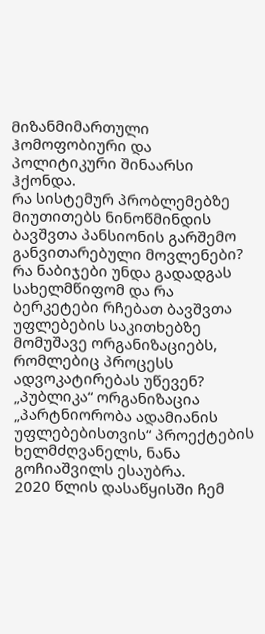მიზანმიმართული ჰომოფობიური და პოლიტიკური შინაარსი ჰქონდა.
რა სისტემურ პრობლემებზე მიუთითებს ნინოწმინდის ბავშვთა პანსიონის გარშემო განვითარებული მოვლენები? რა ნაბიჯები უნდა გადადგას სახელმწიფომ და რა ბერკეტები რჩებათ ბავშვთა უფლებების საკითხებზე მომუშავე ორგანიზაციებს, რომლებიც პროცესს ადვოკატირებას უწევენ? „პუბლიკა“ ორგანიზაცია „პარტნიორობა ადამიანის უფლებებისთვის“ პროექტების ხელმძღვანელს, ნანა გოჩიაშვილს ესაუბრა.
2020 წლის დასაწყისში ჩემ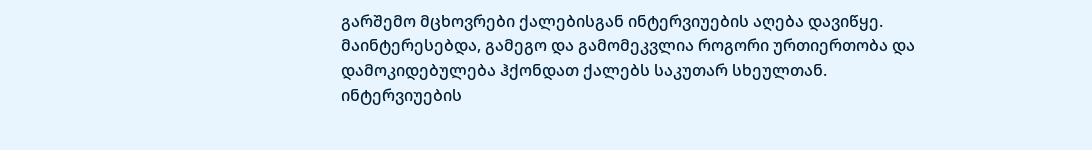გარშემო მცხოვრები ქალებისგან ინტერვიუების აღება დავიწყე. მაინტერესებდა, გამეგო და გამომეკვლია როგორი ურთიერთობა და დამოკიდებულება ჰქონდათ ქალებს საკუთარ სხეულთან. ინტერვიუების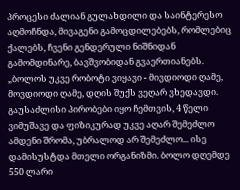პროცესი ძალიან გულახდილი და საინტერესო აღმოჩნდა, მივაგენი გამოცდილებებს, რომლებიც ქალებს, ჩვენი გენდერული ნიშნიდან გამომდინარე, ბავშვობიდან გვაერთიანებს.
„ბოლოს უკვე რობოტი ვიყავი - მივდიოდი ღამე, მოვდიოდი ღამე, დღის შუქს ვეღარ ვხედავდი. გაუსაძლისი პირობები იყო ჩემთვის, 4 წელი ვიმუშავე და ფიზიკურად უკვე აღარ შემეძლო ამდენი შრომა, უბრალოდ არ შემეძლო... ისე დამისუსტდა მთელი ორგანიზმი. ბოლო დღემდე 550 ლარი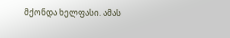მქონდა ხელფასი. ამას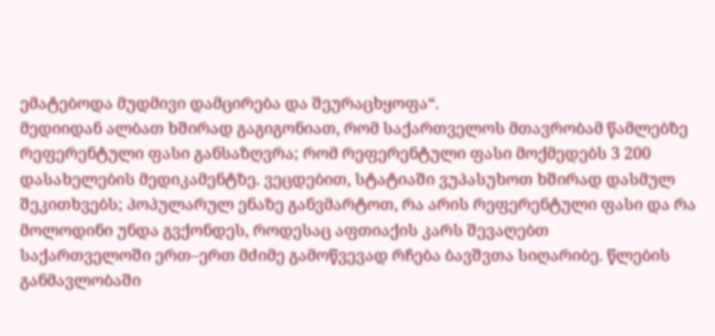ემატებოდა მუდმივი დამცირება და შეურაცხყოფა“.
მედიიდან ალბათ ხშირად გაგიგონიათ, რომ საქართველოს მთავრობამ წამლებზე რეფერენტული ფასი განსაზღვრა; რომ რეფერენტული ფასი მოქმედებს 3 200 დასახელების მედიკამენტზე. ვეცდებით, სტატიაში ვუპასუხოთ ხშირად დასმულ შეკითხვებს; პოპულარულ ენაზე განვმარტოთ, რა არის რეფერენტული ფასი და რა მოლოდინი უნდა გვქონდეს, როდესაც აფთიაქის კარს შევაღებთ
საქართველოში ერთ–ერთ მძიმე გამოწვევად რჩება ბავშვთა სიღარიბე. წლების განმავლობაში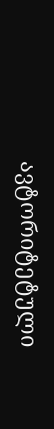ავტორიტეტული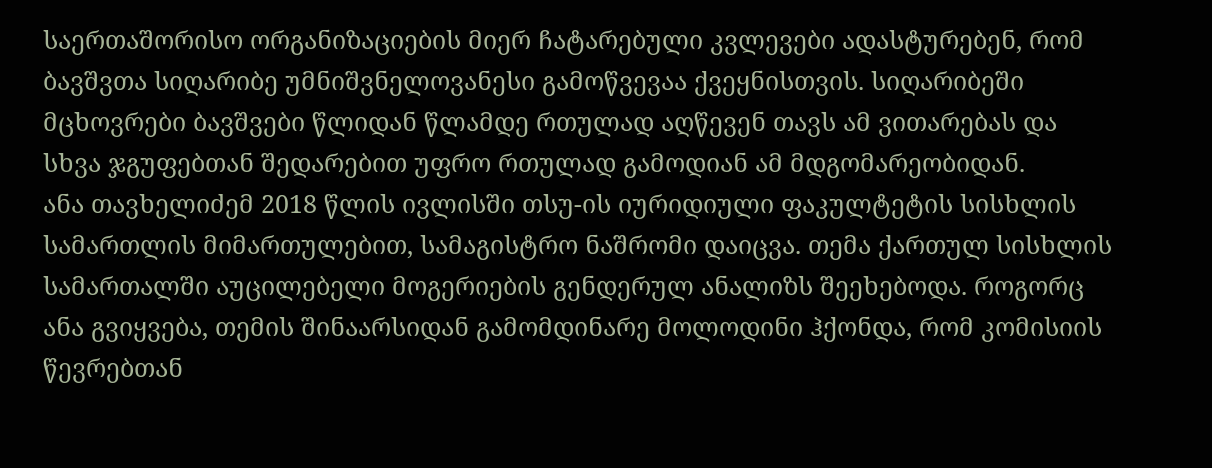საერთაშორისო ორგანიზაციების მიერ ჩატარებული კვლევები ადასტურებენ, რომ ბავშვთა სიღარიბე უმნიშვნელოვანესი გამოწვევაა ქვეყნისთვის. სიღარიბეში მცხოვრები ბავშვები წლიდან წლამდე რთულად აღწევენ თავს ამ ვითარებას და სხვა ჯგუფებთან შედარებით უფრო რთულად გამოდიან ამ მდგომარეობიდან.
ანა თავხელიძემ 2018 წლის ივლისში თსუ-ის იურიდიული ფაკულტეტის სისხლის სამართლის მიმართულებით, სამაგისტრო ნაშრომი დაიცვა. თემა ქართულ სისხლის სამართალში აუცილებელი მოგერიების გენდერულ ანალიზს შეეხებოდა. როგორც ანა გვიყვება, თემის შინაარსიდან გამომდინარე მოლოდინი ჰქონდა, რომ კომისიის წევრებთან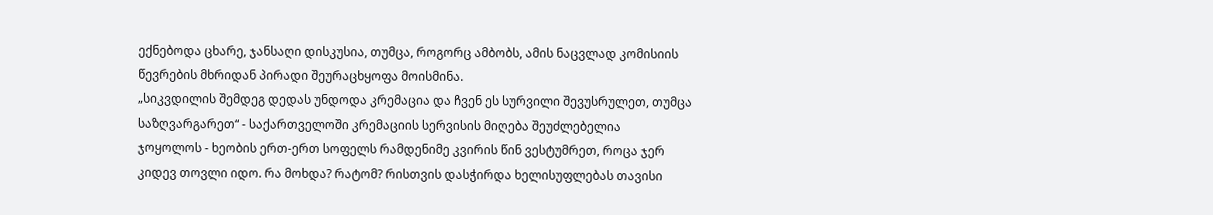ექნებოდა ცხარე, ჯანსაღი დისკუსია, თუმცა, როგორც ამბობს, ამის ნაცვლად კომისიის წევრების მხრიდან პირადი შეურაცხყოფა მოისმინა.
„სიკვდილის შემდეგ დედას უნდოდა კრემაცია და ჩვენ ეს სურვილი შევუსრულეთ, თუმცა საზღვარგარეთ“ - საქართველოში კრემაციის სერვისის მიღება შეუძლებელია
ჯოყოლოს - ხეობის ერთ-ერთ სოფელს რამდენიმე კვირის წინ ვესტუმრეთ, როცა ჯერ კიდევ თოვლი იდო. რა მოხდა? რატომ? რისთვის დასჭირდა ხელისუფლებას თავისი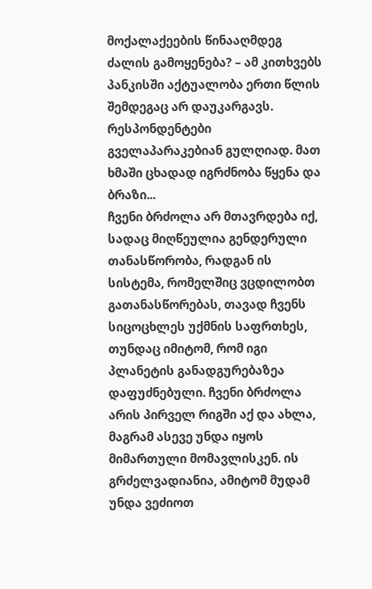მოქალაქეების წინააღმდეგ ძალის გამოყენება? – ამ კითხვებს პანკისში აქტუალობა ერთი წლის შემდეგაც არ დაუკარგავს. რესპონდენტები გველაპარაკებიან გულღიად. მათ ხმაში ცხადად იგრძნობა წყენა და ბრაზი...
ჩვენი ბრძოლა არ მთავრდება იქ, სადაც მიღწეულია გენდერული თანასწორობა, რადგან ის სისტემა, რომელშიც ვცდილობთ გათანასწორებას, თავად ჩვენს სიცოცხლეს უქმნის საფრთხეს, თუნდაც იმიტომ, რომ იგი პლანეტის განადგურებაზეა დაფუძნებული. ჩვენი ბრძოლა არის პირველ რიგში აქ და ახლა, მაგრამ ასევე უნდა იყოს მიმართული მომავლისკენ. ის გრძელვადიანია, ამიტომ მუდამ უნდა ვეძიოთ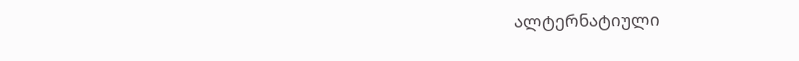ალტერნატიული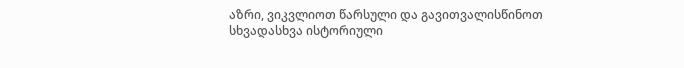აზრი, ვიკვლიოთ წარსული და გავითვალისწინოთ სხვადასხვა ისტორიული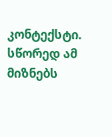კონტექსტი. სწორედ ამ მიზნებს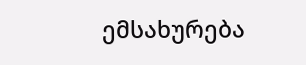ემსახურება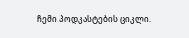ჩემი პოდკასტების ციკლი.